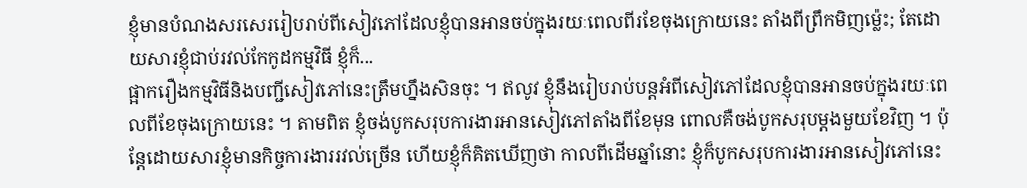ខ្ញុំមានបំណងសរសេររៀបរាប់ពីសៀវភៅដែលខ្ញុំបានអានចប់ក្នុងរយៈពេលពីរខែចុងក្រោយនេះ តាំងពីព្រឹកមិញម៉្លេះ; តែដោយសារខ្ញុំជាប់រវល់កែកូដកម្មវិធី ខ្ញុំក៏...
ផ្អាករឿងកម្មវិធីនិងបញ្ជីសៀវភៅនេះត្រឹមហ្នឹងសិនចុះ ។ ឥលូវ ខ្ញុំនឹងរៀបរាប់បន្តអំពីសៀវភៅដែលខ្ញុំបានអានចប់ក្នុងរយៈពេលពីខែចុងក្រោយនេះ ។ តាមពិត ខ្ញុំចង់បូកសរុបការងារអានសៀវភៅតាំងពីខែមុន ពោលគឺចង់បូកសរុបម្ដងមួយខែវិញ ។ ប៉ុន្តែដោយសារខ្ញុំមានកិច្ចការងាររវល់ច្រើន ហើយខ្ញុំក៏គិតឃើញថា កាលពីដើមឆ្នាំនោះ ខ្ញុំក៏បូកសរុបការងារអានសៀវភៅនេះ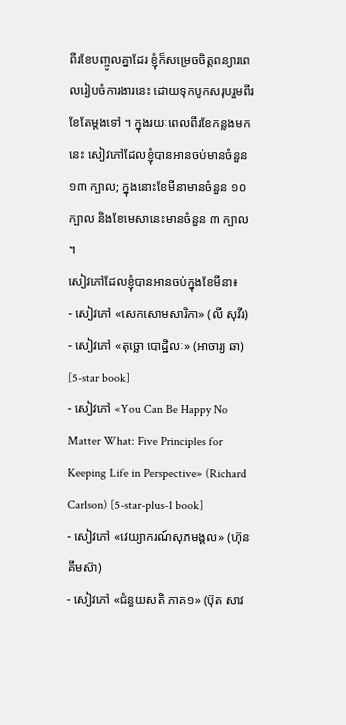ពីរខែបញ្ចូលគ្នាដែរ ខ្ញុំក៏សម្រេចចិត្តពន្យារពេលរៀបចំការងារនេះ ដោយទុកបូកសរុបរួមពីរខែតែម្ដងទៅ ។ ក្នុងរយៈពេលពីរខែកន្លងមកនេះ សៀវភៅដែលខ្ញុំបានអានចប់មានចំនួន ១៣ ក្បាល; ក្នុងនោះខែមីនាមានចំនួន ១០ ក្បាល និងខែមេសានេះមានចំនួន ៣ ក្បាល ។
សៀវភៅដែលខ្ញុំបានអានចប់ក្នុងខែមីនា៖
- សៀវភៅ «សេកសោមសារិកា» (លី សុវីរ)
- សៀវភៅ «តុច្ឆោ បោដ្ឋិលៈ» (អាចារ្យ ឆា) [5-star book]
- សៀវភៅ «You Can Be Happy No Matter What: Five Principles for Keeping Life in Perspective» (Richard Carlson) [5-star-plus-1 book]
- សៀវភៅ «វេយ្យាករណ៍សុភមង្គល» (ហ៊ុន គឹមស៊ា)
- សៀវភៅ «ជំនួយសតិ ភាគ១» (ប៊ុត សាវ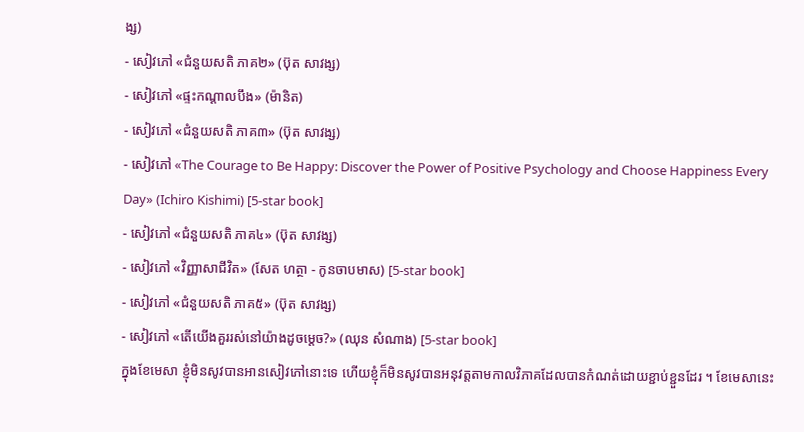ង្ស)
- សៀវភៅ «ជំនួយសតិ ភាគ២» (ប៊ុត សាវង្ស)
- សៀវភៅ «ផ្ទះកណ្ដាលបឹង» (ម៉ានិត)
- សៀវភៅ «ជំនួយសតិ ភាគ៣» (ប៊ុត សាវង្ស)
- សៀវភៅ «The Courage to Be Happy: Discover the Power of Positive Psychology and Choose Happiness Every Day» (Ichiro Kishimi) [5-star book]
- សៀវភៅ «ជំនួយសតិ ភាគ៤» (ប៊ុត សាវង្ស)
- សៀវភៅ «វិញ្ញាសាជីវិត» (សែត ហត្ថា - កូនចាបមាស) [5-star book]
- សៀវភៅ «ជំនួយសតិ ភាគ៥» (ប៊ុត សាវង្ស)
- សៀវភៅ «តើយើងគួររស់នៅយ៉ាងដូចម្ដេច?» (ឈុន សំណាង) [5-star book]
ក្នុងខែមេសា ខ្ញុំមិនសូវបានអានសៀវភៅនោះទេ ហើយខ្ញុំក៏មិនសូវបានអនុវត្តតាមកាលវិភាគដែលបានកំណត់ដោយខ្ជាប់ខ្ជួនដែរ ។ ខែមេសានេះ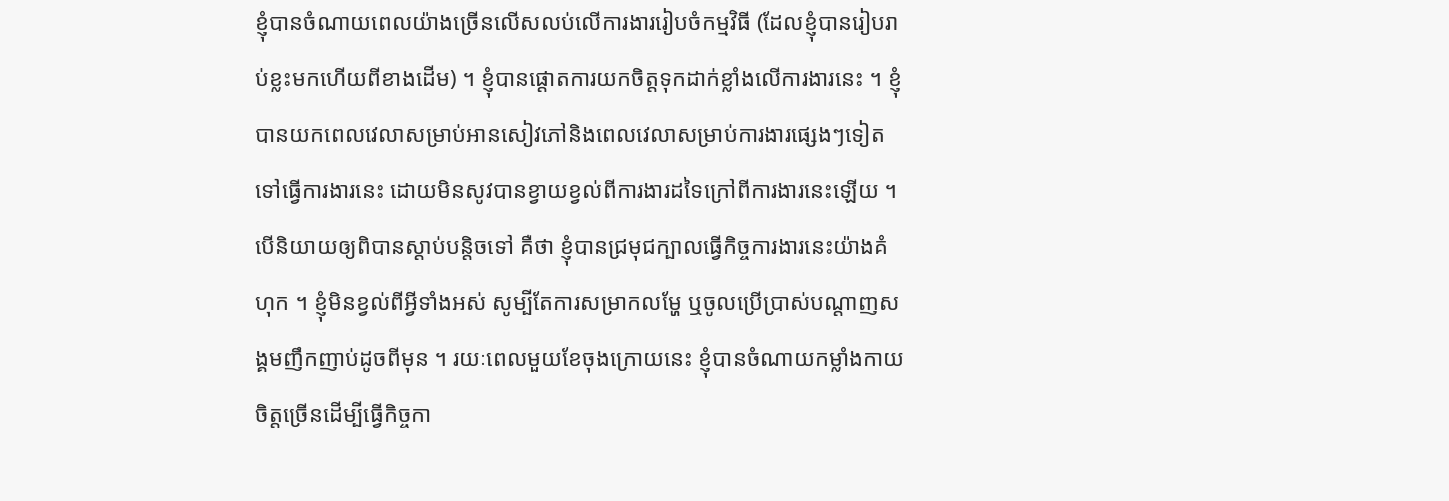ខ្ញុំបានចំណាយពេលយ៉ាងច្រើនលើសលប់លើការងាររៀបចំកម្មវិធី (ដែលខ្ញុំបានរៀបរាប់ខ្លះមកហើយពីខាងដើម) ។ ខ្ញុំបានផ្ដោតការយកចិត្តទុកដាក់ខ្លាំងលើការងារនេះ ។ ខ្ញុំបានយកពេលវេលាសម្រាប់អានសៀវភៅនិងពេលវេលាសម្រាប់ការងារផ្សេងៗទៀត ទៅធ្វើការងារនេះ ដោយមិនសូវបានខ្វាយខ្វល់ពីការងារដទៃក្រៅពីការងារនេះឡើយ ។ បើនិយាយឲ្យពិបានស្ដាប់បន្តិចទៅ គឺថា ខ្ញុំបានជ្រមុជក្បាលធ្វើកិច្ចការងារនេះយ៉ាងគំហុក ។ ខ្ញុំមិនខ្វល់ពីអ្វីទាំងអស់ សូម្បីតែការសម្រាកលម្ហែ ឬចូលប្រើប្រាស់បណ្ដាញសង្គមញឹកញាប់ដូចពីមុន ។ រយៈពេលមួយខែចុងក្រោយនេះ ខ្ញុំបានចំណាយកម្លាំងកាយចិត្តច្រើនដើម្បីធ្វើកិច្ចកា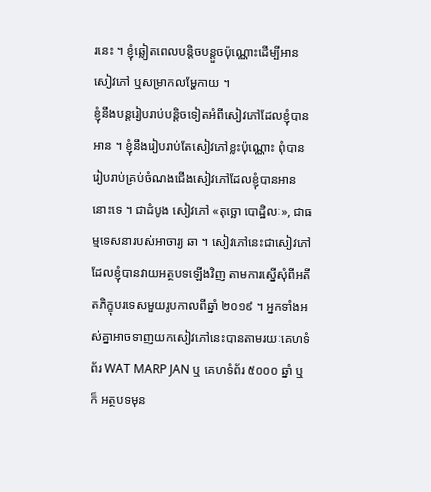រនេះ ។ ខ្ញុំឆ្លៀតពេលបន្តិចបន្តួចប៉ុណ្ណោះដើម្បីអានសៀវភៅ ឬសម្រាកលម្ហែកាយ ។
ខ្ញុំនឹងបន្តរៀបរាប់បន្តិចទៀតអំពីសៀវភៅដែលខ្ញុំបានអាន ។ ខ្ញុំនឹងរៀបរាប់តែសៀវភៅខ្លះប៉ុណ្ណោះ ពុំបានរៀបរាប់គ្រប់ចំណងជើងសៀវភៅដែលខ្ញុំបានអាននោះទេ ។ ជាដំបូង សៀវភៅ «តុច្ឆោ បោដ្ឋិលៈ», ជាធម្មទេសនារបស់អាចារ្យ ឆា ។ សៀវភៅនេះជាសៀវភៅដែលខ្ញុំបានវាយអត្ថបទឡើងវិញ តាមការស្នើសុំពីអតីតភិក្ខុបរទេសមួយរូបកាលពីឆ្នាំ ២០១៩ ។ អ្នកទាំងអស់គ្នាអាចទាញយកសៀវភៅនេះបានតាមរយៈគេហទំព័រ WAT MARP JAN ឬ គេហទំព័រ ៥០០០ ឆ្នាំ ឬក៏ អត្ថបទមុន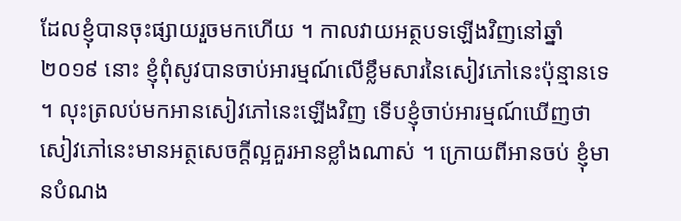ដែលខ្ញុំបានចុះផ្សាយរួចមកហើយ ។ កាលវាយអត្ថបទឡើងវិញនៅឆ្នាំ ២០១៩ នោះ ខ្ញុំពុំសូវបានចាប់អារម្មណ៍លើខ្លឹមសារនៃសៀវភៅនេះប៉ុន្មានទេ ។ លុះត្រលប់មកអានសៀវភៅនេះឡើងវិញ ទើបខ្ញុំចាប់អារម្មណ៍ឃើញថា សៀវភៅនេះមានអត្ថសេចក្ដីល្អគួរអានខ្លាំងណាស់ ។ ក្រោយពីអានចប់ ខ្ញុំមានបំណង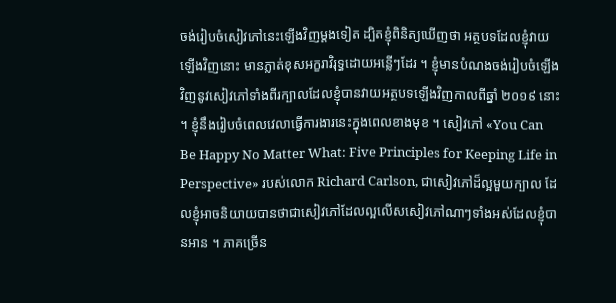ចង់រៀបចំសៀវភៅនេះឡើងវិញម្ដងទៀត ដ្បិតខ្ញុំពិនិត្យឃើញថា អត្ថបទដែលខ្ញុំវាយឡើងវិញនោះ មានភ្លាត់ខុសអក្ខរាវិរុទ្ធដោយអន្លើៗដែរ ។ ខ្ញុំមានបំណងចង់រៀបចំឡើងវិញនូវសៀវភៅទាំងពីរក្បាលដែលខ្ញុំបានវាយអត្ថបទឡើងវិញកាលពីឆ្នាំ ២០១៩ នោះ ។ ខ្ញុំនឹងរៀបចំពេលវេលាធ្វើការងារនេះក្នុងពេលខាងមុខ ។ សៀវភៅ «You Can Be Happy No Matter What: Five Principles for Keeping Life in Perspective» របស់លោក Richard Carlson, ជាសៀវភៅដ៏ល្អមួយក្បាល ដែលខ្ញុំអាចនិយាយបានថាជាសៀវភៅដែលល្អលើសសៀវភៅណាៗទាំងអស់ដែលខ្ញុំបានអាន ។ ភាគច្រើន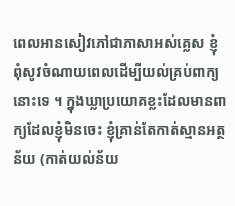ពេលអានសៀវភៅជាភាសាអស់គ្លេស ខ្ញុំពុំសូវចំណាយពេលដើម្បីយល់គ្រប់ពាក្យនោះទេ ។ ក្នុងឃ្លាប្រយោគខ្លះដែលមានពាក្យដែលខ្ញុំមិនចេះ ខ្ញុំគ្រាន់តែកាត់ស្មានអត្ថន័យ (កាត់យល់ន័យ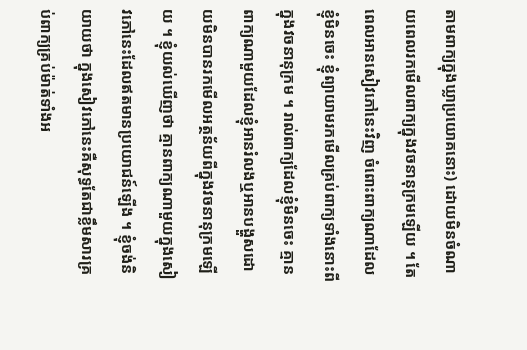តាមពាក្យក្នុងឃ្លាប្រយោគនោះ) ដោយមិនចំណាយពេលរកមើលពាក្យក្នុងវចនានុក្រមឡើយ ។ តែពេលអានសៀវភៅនេះវិញ ចំពោះពាក្យណាដែលខ្ញុំមិនចេះ ខ្ញុំព្យាយាមរកមើលគ្រប់ពាក្យទាំងនោះពីក្នុងវចនានុក្រម ។ រាល់ពាក្យដែលខ្ញុំមិនចេះ គ្មានពាក្យណាមួយដែលខ្ញុំអានរំលងឬអានបង្ហួសដោយមិនបានរកមើលអត្ថន័យពីក្នុងវចនានុក្រមឡើយ ។ ខ្ញុំយល់ឃើញថា គ្មានពាក្យណាមួយក្នុងសៀវភៅនេះដែលឥតមានប្រយោជន៍ឡើង ។ ខ្ញុំចង់និយាយថា ក្នុងសៀវភៅនេះគឺសុទ្ធតែជាខ្លឹមសារគ្រប់ពាក្យគ្រប់ម៉ាត់ទាំងអ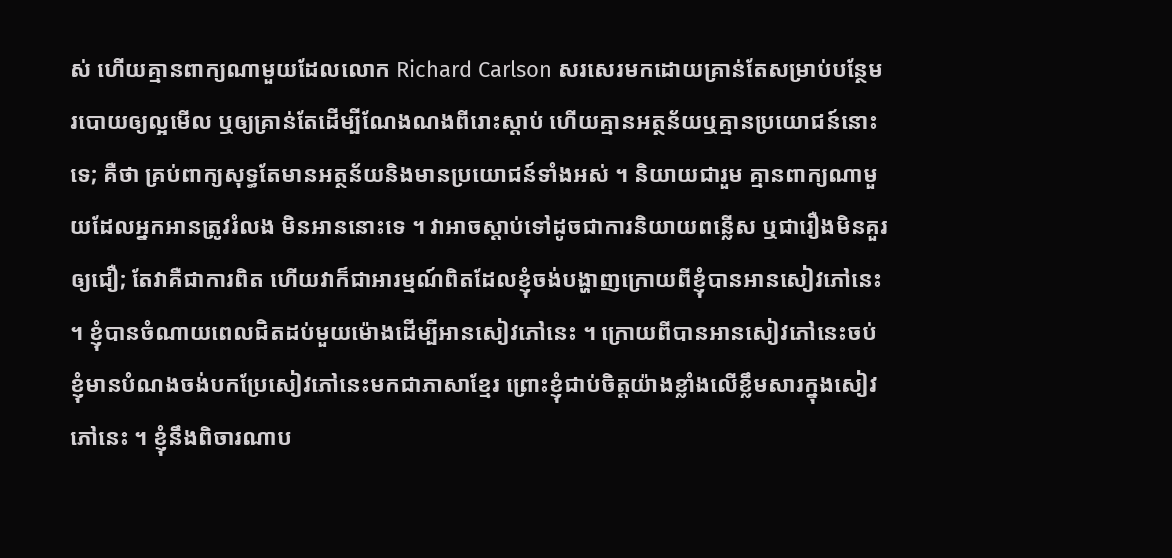ស់ ហើយគ្មានពាក្យណាមួយដែលលោក Richard Carlson សរសេរមកដោយគ្រាន់តែសម្រាប់បន្ថែមរបោយឲ្យល្អមើល ឬឲ្យគ្រាន់តែដើម្បីណែងណងពីរោះស្ដាប់ ហើយគ្មានអត្ថន័យឬគ្មានប្រយោជន៍នោះទេ; គឺថា គ្រប់ពាក្យសុទ្ធតែមានអត្ថន័យនិងមានប្រយោជន៍ទាំងអស់ ។ និយាយជារួម គ្មានពាក្យណាមួយដែលអ្នកអានត្រូវរំលង មិនអាននោះទេ ។ វាអាចស្ដាប់ទៅដូចជាការនិយាយពន្លើស ឬជារឿងមិនគួរឲ្យជឿ; តែវាគឺជាការពិត ហើយវាក៏ជាអារម្មណ៍ពិតដែលខ្ញុំចង់បង្ហាញក្រោយពីខ្ញុំបានអានសៀវភៅនេះ ។ ខ្ញុំបានចំណាយពេលជិតដប់មួយម៉ោងដើម្បីអានសៀវភៅនេះ ។ ក្រោយពីបានអានសៀវភៅនេះចប់ ខ្ញុំមានបំណងចង់បកប្រែសៀវភៅនេះមកជាភាសាខ្មែរ ព្រោះខ្ញុំជាប់ចិត្តយ៉ាងខ្លាំងលើខ្លឹមសារក្នុងសៀវភៅនេះ ។ ខ្ញុំនឹងពិចារណាប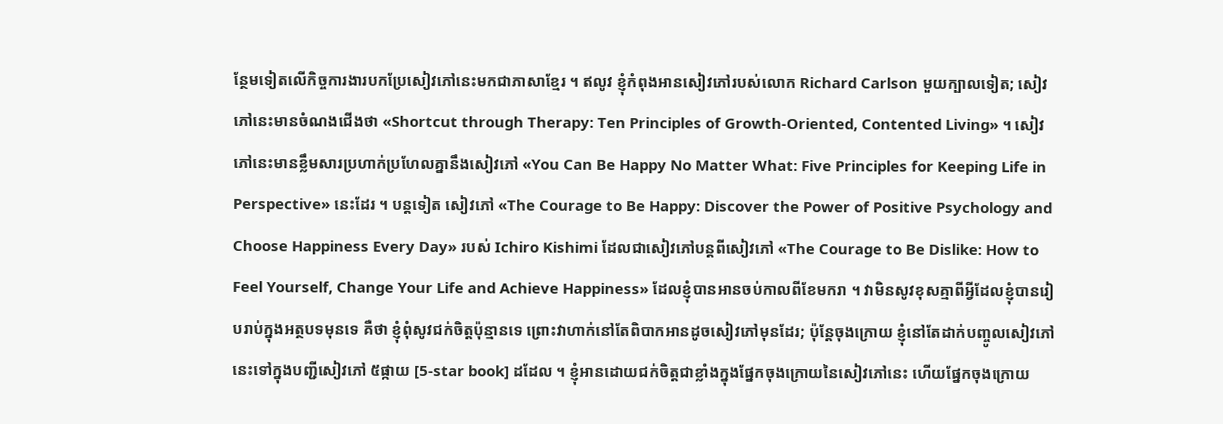ន្ថែមទៀតលើកិច្ចការងារបកប្រែសៀវភៅនេះមកជាភាសាខ្មែរ ។ ឥលូវ ខ្ញុំកំពុងអានសៀវភៅរបស់លោក Richard Carlson មួយក្បាលទៀត; សៀវភៅនេះមានចំណងជើងថា «Shortcut through Therapy: Ten Principles of Growth-Oriented, Contented Living» ។ សៀវភៅនេះមានខ្លឹមសារប្រហាក់ប្រហែលគ្នានឹងសៀវភៅ «You Can Be Happy No Matter What: Five Principles for Keeping Life in Perspective» នេះដែរ ។ បន្តទៀត សៀវភៅ «The Courage to Be Happy: Discover the Power of Positive Psychology and Choose Happiness Every Day» របស់ Ichiro Kishimi ដែលជាសៀវភៅបន្តពីសៀវភៅ «The Courage to Be Dislike: How to Feel Yourself, Change Your Life and Achieve Happiness» ដែលខ្ញុំបានអានចប់កាលពីខែមករា ។ វាមិនសូវខុសគ្មាពីអ្វីដែលខ្ញុំបានរៀបរាប់ក្នុងអត្ថបទមុនទេ គឺថា ខ្ញុំពុំសូវជក់ចិត្តប៉ុន្មានទេ ព្រោះវាហាក់នៅតែពិបាកអានដូចសៀវភៅមុនដែរ; ប៉ុន្តែចុងក្រោយ ខ្ញុំនៅតែដាក់បញ្ចូលសៀវភៅនេះទៅក្នុងបញ្ជីសៀវភៅ ៥ផ្កាយ [5-star book] ដដែល ។ ខ្ញុំអានដោយជក់ចិត្តជាខ្លាំងក្នុងផ្នែកចុងក្រោយនៃសៀវភៅនេះ ហើយផ្នែកចុងក្រោយ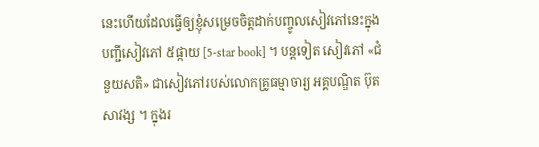នេះហើយដែលធ្វើឲ្យខ្ញុំសម្រេចចិត្តដាក់បញ្ចូលសៀវភៅនេះក្នុងបញ្ជីសៀវភៅ ៥ផ្កាយ [5-star book] ។ បន្តទៀត សៀវភៅ «ជំនួយសតិ» ជាសៀវភៅរបស់លោកគ្រូធម្មាចារ្យ អគ្គបណ្ឌិត ប៊ុត សាវង្ស ។ ក្នុងរ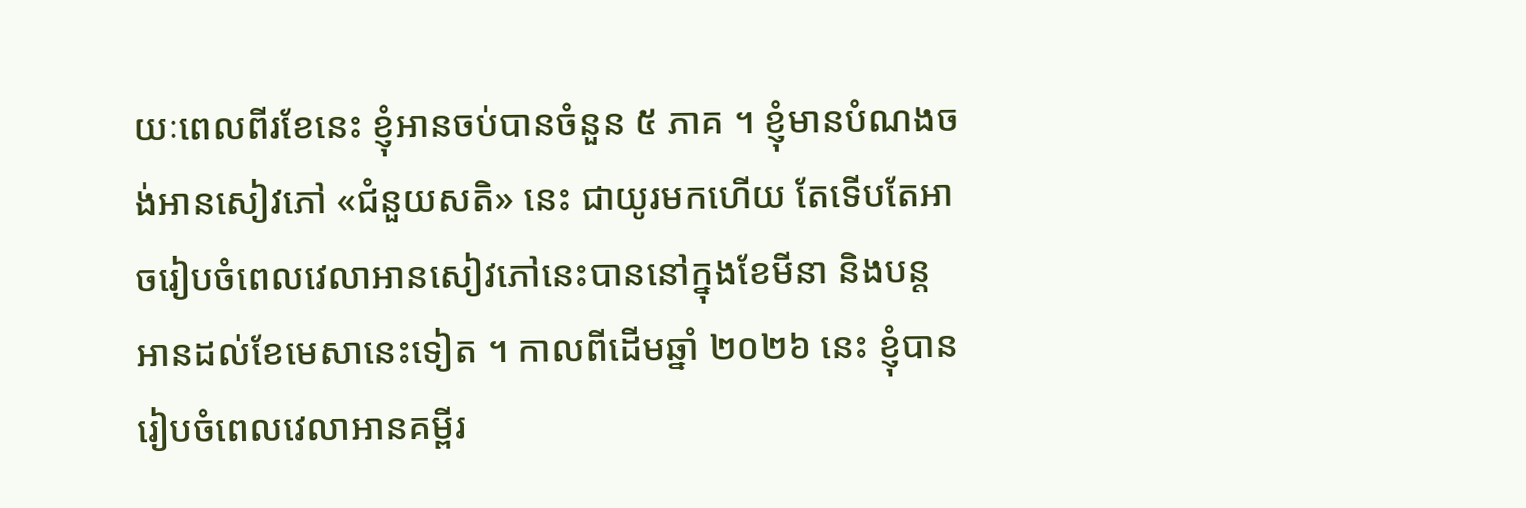យៈពេលពីរខែនេះ ខ្ញុំអានចប់បានចំនួន ៥ ភាគ ។ ខ្ញុំមានបំណងចង់អានសៀវភៅ «ជំនួយសតិ» នេះ ជាយូរមកហើយ តែទើបតែអាចរៀបចំពេលវេលាអានសៀវភៅនេះបាននៅក្នុងខែមីនា និងបន្តអានដល់ខែមេសានេះទៀត ។ កាលពីដើមឆ្នាំ ២០២៦ នេះ ខ្ញុំបានរៀបចំពេលវេលាអានគម្ពីរ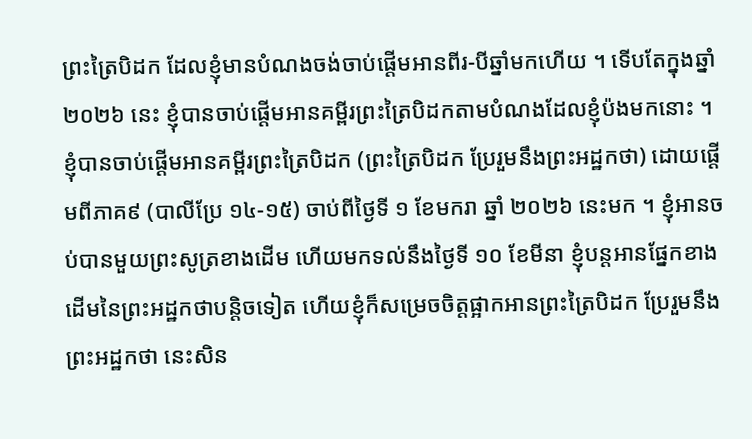ព្រះត្រៃបិដក ដែលខ្ញុំមានបំណងចង់ចាប់ផ្ដើមអានពីរ-បីឆ្នាំមកហើយ ។ ទើបតែក្នុងឆ្នាំ ២០២៦ នេះ ខ្ញុំបានចាប់ផ្ដើមអានគម្ពីរព្រះត្រៃបិដកតាមបំណងដែលខ្ញុំប៉ងមកនោះ ។ ខ្ញុំបានចាប់ផ្ដើមអានគម្ពីរព្រះត្រៃបិដក (ព្រះត្រៃបិដក ប្រែរួមនឹងព្រះអដ្ឋកថា) ដោយផ្ដើមពីភាគ៩ (បាលីប្រែ ១៤-១៥) ចាប់ពីថ្ងៃទី ១ ខែមករា ឆ្នាំ ២០២៦ នេះមក ។ ខ្ញុំអានចប់បានមួយព្រះសូត្រខាងដើម ហើយមកទល់នឹងថ្ងៃទី ១០ ខែមីនា ខ្ញុំបន្តអានផ្នែកខាងដើមនៃព្រះអដ្ឋកថាបន្តិចទៀត ហើយខ្ញុំក៏សម្រេចចិត្តផ្អាកអានព្រះត្រៃបិដក ប្រែរួមនឹងព្រះអដ្ឋកថា នេះសិន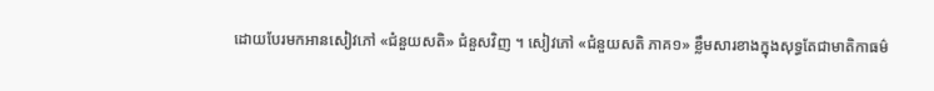ដោយបែរមកអានសៀវភៅ «ជំនួយសតិ» ជំនួសវិញ ។ សៀវភៅ «ជំនួយសតិ ភាគ១» ខ្លឹមសារខាងក្នុងសុទ្ធតែជាមាតិកាធម៌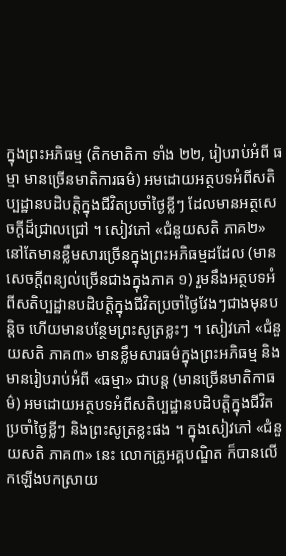ក្នុងព្រះអភិធម្ម (តិកមាតិកា ទាំង ២២, រៀបរាប់អំពី ធម្មា មានច្រើនមាតិការធម៌) អមដោយអត្ថបទអំពីសតិប្បដ្ឋានបដិបត្តិក្នុងជីវិតប្រចាំថ្ងៃខ្លីៗ ដែលមានអត្ថសេចក្ដីដ៏ជ្រាលជ្រៅ ។ សៀវភៅ «ជំនួយសតិ ភាគ២» នៅតែមានខ្លឹមសារច្រើនក្នុងព្រះអភិធម្មដដែល (មានសេចក្ដីពន្យល់ច្រើនជាងក្នុងភាគ ១) រួមនឹងអត្ថបទអំពីសតិប្បដ្ឋានបដិបត្តិក្នុងជីវិតប្រចាំថ្ងៃវែងៗជាងមុនបន្តិច ហើយមានបន្ថែមព្រះសូត្រខ្លះៗ ។ សៀវភៅ «ជំនួយសតិ ភាគ៣» មានខ្លឹមសារធម៌ក្នុងព្រះអភិធម្ម និងមានរៀបរាប់អំពី «ធម្មា» ជាបន្ត (មានច្រើនមាតិកាធម៌) អមដោយអត្ថបទអំពីសតិប្បដ្ឋានបដិបត្តិក្នុងជីវិតប្រចាំថ្ងៃខ្លីៗ និងព្រះសូត្រខ្លះផង ។ ក្នុងសៀវភៅ «ជំនួយសតិ ភាគ៣» នេះ លោកគ្រូអគ្គបណ្ឌិត ក៏បានលើកឡើងបកស្រាយ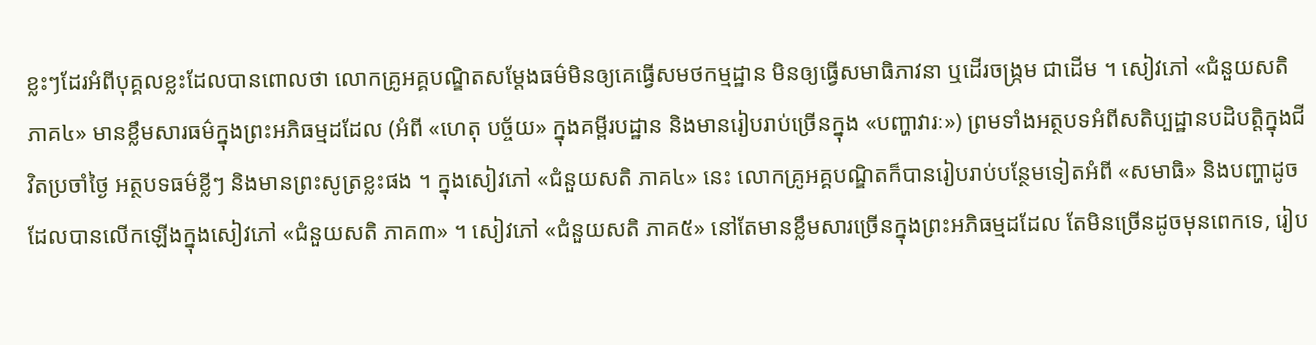ខ្លះៗដែរអំពីបុគ្គលខ្លះដែលបានពោលថា លោកគ្រូអគ្គបណ្ឌិតសម្ដែងធម៌មិនឲ្យគេធ្វើសមថកម្មដ្ឋាន មិនឲ្យធ្វើសមាធិភាវនា ឬដើរចង្ក្រម ជាដើម ។ សៀវភៅ «ជំនួយសតិ ភាគ៤» មានខ្លឹមសារធម៌ក្នុងព្រះអភិធម្មដដែល (អំពី «ហេតុ បច្ច័យ» ក្នុងគម្ពីរបដ្ឋាន និងមានរៀបរាប់ច្រើនក្នុង «បញ្ហាវារៈ») ព្រមទាំងអត្ថបទអំពីសតិប្បដ្ឋានបដិបត្តិក្នុងជីវិតប្រចាំថ្ងៃ អត្ថបទធម៌ខ្លីៗ និងមានព្រះសូត្រខ្លះផង ។ ក្នុងសៀវភៅ «ជំនួយសតិ ភាគ៤» នេះ លោកគ្រូអគ្គបណ្ឌិតក៏បានរៀបរាប់បន្ថែមទៀតអំពី «សមាធិ» និងបញ្ហាដូចដែលបានលើកឡើងក្នុងសៀវភៅ «ជំនួយសតិ ភាគ៣» ។ សៀវភៅ «ជំនួយសតិ ភាគ៥» នៅតែមានខ្លឹមសារច្រើនក្នុងព្រះអភិធម្មដដែល តែមិនច្រើនដូចមុនពេកទេ, រៀប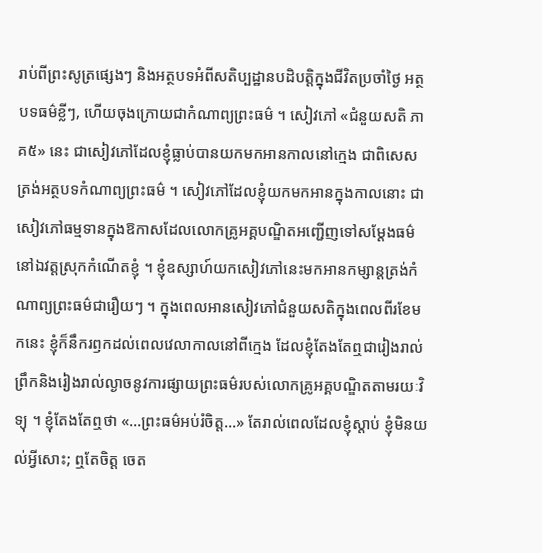រាប់ពីព្រះសូត្រផ្សេងៗ និងអត្ថបទអំពីសតិប្បដ្ឋានបដិបត្តិក្នុងជីវិតប្រចាំថ្ងៃ អត្ថបទធម៌ខ្លីៗ, ហើយចុងក្រោយជាកំណាព្យព្រះធម៌ ។ សៀវភៅ «ជំនួយសតិ ភាគ៥» នេះ ជាសៀវភៅដែលខ្ញុំធ្លាប់បានយកមកអានកាលនៅក្មេង ជាពិសេសត្រង់អត្ថបទកំណាព្យព្រះធម៌ ។ សៀវភៅដែលខ្ញុំយកមកអានក្នុងកាលនោះ ជាសៀវភៅធម្មទានក្នុងឱកាសដែលលោកគ្រូអគ្គបណ្ឌិតអញ្ជើញទៅសម្ដែងធម៌នៅឯវត្តស្រុកកំណើតខ្ញុំ ។ ខ្ញុំឧស្សាហ៍យកសៀវភៅនេះមកអានកម្សាន្តត្រង់កំណាព្យព្រះធម៌ជារឿយៗ ។ ក្នុងពេលអានសៀវភៅជំនួយសតិក្នុងពេលពីរខែមកនេះ ខ្ញុំក៏នឹករឭកដល់ពេលវេលាកាលនៅពីក្មេង ដែលខ្ញុំតែងតែឮជារៀងរាល់ព្រឹកនិងរៀងរាល់ល្ងាចនូវការផ្សាយព្រះធម៌របស់លោកគ្រូអគ្គបណ្ឌិតតាមរយៈវិទ្យុ ។ ខ្ញុំតែងតែឮថា «…ព្រះធម៌អប់រំចិត្ត…» តែរាល់ពេលដែលខ្ញុំស្ដាប់ ខ្ញុំមិនយល់អ្វីសោះ; ឮតែចិត្ត ចេត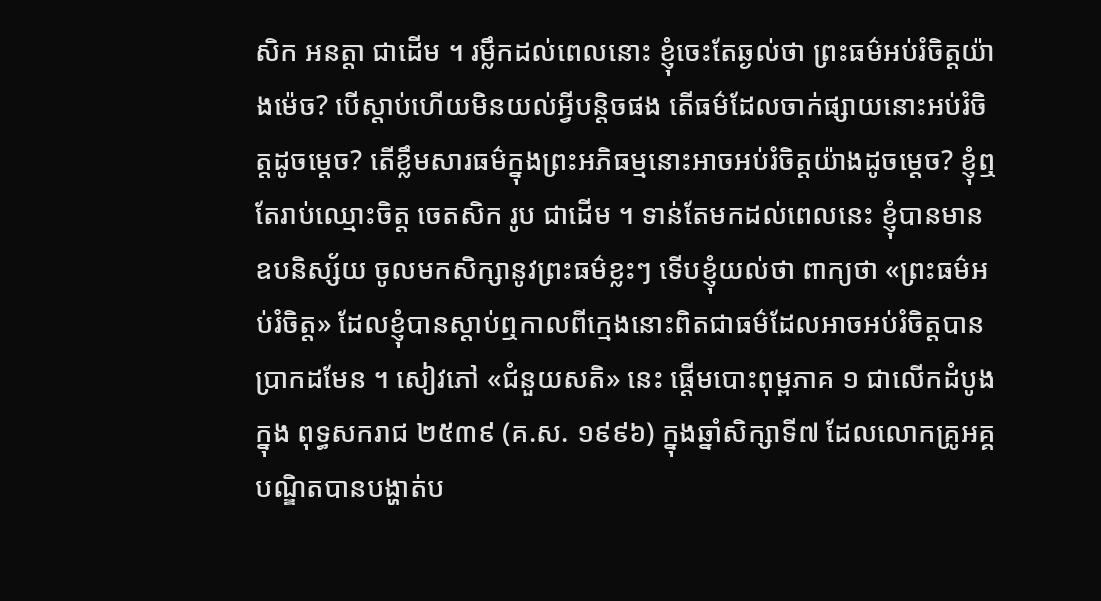សិក អនត្តា ជាដើម ។ រម្លឹកដល់ពេលនោះ ខ្ញុំចេះតែឆ្ងល់ថា ព្រះធម៌អប់រំចិត្តយ៉ាងម៉េច? បើស្ដាប់ហើយមិនយល់អ្វីបន្តិចផង តើធម៌ដែលចាក់ផ្សាយនោះអប់រំចិត្តដូចម្ដេច? តើខ្លឹមសារធម៌ក្នុងព្រះអភិធម្មនោះអាចអប់រំចិត្តយ៉ាងដូចម្ដេច? ខ្ញុំឮតែរាប់ឈ្មោះចិត្ត ចេតសិក រូប ជាដើម ។ ទាន់តែមកដល់ពេលនេះ ខ្ញុំបានមានឧបនិស្ស័យ ចូលមកសិក្សានូវព្រះធម៌ខ្លះៗ ទើបខ្ញុំយល់ថា ពាក្យថា «ព្រះធម៌អប់រំចិត្ត» ដែលខ្ញុំបានស្ដាប់ឮកាលពីក្មេងនោះពិតជាធម៌ដែលអាចអប់រំចិត្តបានប្រាកដមែន ។ សៀវភៅ «ជំនួយសតិ» នេះ ផ្ដើមបោះពុម្ពភាគ ១ ជាលើកដំបូងក្នុង ពុទ្ធសករាជ ២៥៣៩ (គ.ស. ១៩៩៦) ក្នុងឆ្នាំសិក្សាទី៧ ដែលលោកគ្រូអគ្គបណ្ឌិតបានបង្ហាត់ប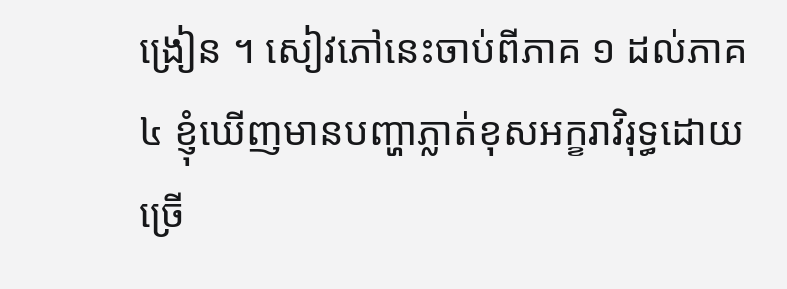ង្រៀន ។ សៀវភៅនេះចាប់ពីភាគ ១ ដល់ភាគ ៤ ខ្ញុំឃើញមានបញ្ហាភ្លាត់ខុសអក្ខរាវិរុទ្ធដោយច្រើ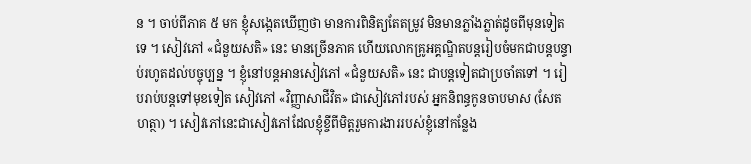ន ។ ចាប់ពីភាគ ៥ មក ខ្ញុំសង្កេតឃើញថា មានការពិនិត្យតែតម្រូវ មិនមានភ្លាំងភ្លាត់ដូចពីមុនទៀតទេ ។ សៀវភៅ «ជំនួយសតិ» នេះ មានច្រើនភាគ ហើយលោកគ្រូអគ្គណ្ឌិតបន្តរៀបចំមកជាបន្តបន្ទាប់រហូតដល់បច្ចុប្បន្ន ។ ខ្ញុំនៅបន្តអានសៀវភៅ «ជំនួយសតិ» នេះ ជាបន្តទៀតជាប្រចាំតទៅ ។ រៀបរាប់បន្តទៅមុខទៀត សៀវភៅ «វិញ្ញាសាជីវិត» ជាសៀវភៅរបស់ អ្នកនិពន្ធកូនចាបមាស (សែត ហត្ថា) ។ សៀវភៅនេះជាសៀវភៅដែលខ្ញុំខ្ចីពីមិត្តរួមការងាររបស់ខ្ញុំនៅកន្លែង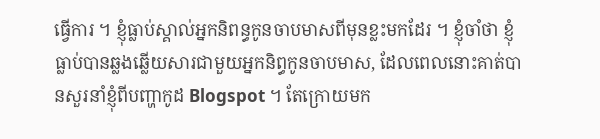ធ្វើការ ។ ខ្ញុំធ្លាប់ស្គាល់អ្នកនិពន្ធកូនចាបមាសពីមុនខ្លះមកដែរ ។ ខ្ញុំចាំថា ខ្ញុំធ្លាប់បានឆ្លងឆ្លើយសារជាមួយអ្នកនិព្ធកូនចាបមាស, ដែលពេលនោះគាត់បានសួរនាំខ្ញុំពីបញ្ហាកូដ Blogspot ។ តែក្រោយមក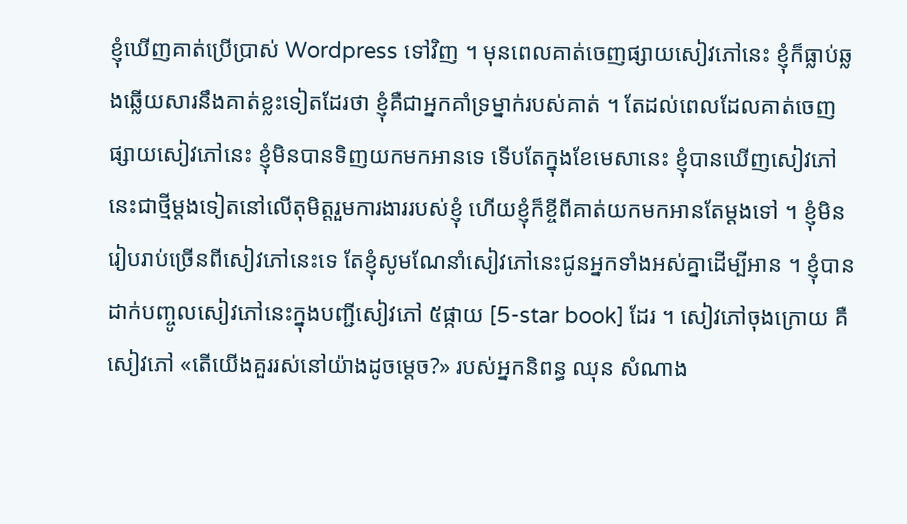ខ្ញុំឃើញគាត់ប្រើប្រាស់ Wordpress ទៅវិញ ។ មុនពេលគាត់ចេញផ្សាយសៀវភៅនេះ ខ្ញុំក៏ធ្លាប់ឆ្លងឆ្លើយសារនឹងគាត់ខ្លះទៀតដែរថា ខ្ញុំគឺជាអ្នកគាំទ្រម្នាក់របស់គាត់ ។ តែដល់ពេលដែលគាត់ចេញផ្សាយសៀវភៅនេះ ខ្ញុំមិនបានទិញយកមកអានទេ ទើបតែក្នុងខែមេសានេះ ខ្ញុំបានឃើញសៀវភៅនេះជាថ្មីម្ដងទៀតនៅលើតុមិត្តរួមការងាររបស់ខ្ញុំ ហើយខ្ញុំក៏ខ្ចីពីគាត់យកមកអានតែម្ដងទៅ ។ ខ្ញុំមិនរៀបរាប់ច្រើនពីសៀវភៅនេះទេ តែខ្ញុំសូមណែនាំសៀវភៅនេះជូនអ្នកទាំងអស់គ្នាដើម្បីអាន ។ ខ្ញុំបានដាក់បញ្ចូលសៀវភៅនេះក្នុងបញ្ជីសៀវភៅ ៥ផ្កាយ [5-star book] ដែរ ។ សៀវភៅចុងក្រោយ គឺសៀវភៅ «តើយើងគួររស់នៅយ៉ាងដូចម្ដេច?» របស់អ្នកនិពន្ធ ឈុន សំណាង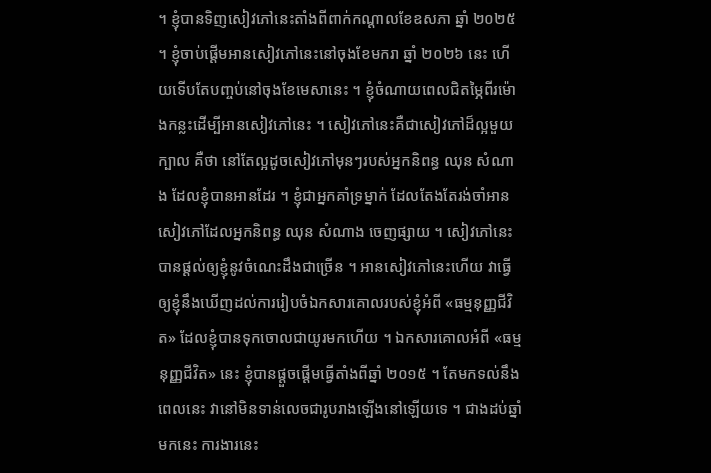។ ខ្ញុំបានទិញសៀវភៅនេះតាំងពីពាក់កណ្ដាលខែឧសភា ឆ្នាំ ២០២៥ ។ ខ្ញុំចាប់ផ្ដើមអានសៀវភៅនេះនៅចុងខែមករា ឆ្នាំ ២០២៦ នេះ ហើយទើបតែបញ្ចប់នៅចុងខែមេសានេះ ។ ខ្ញុំចំណាយពេលជិតម្ភៃពីរម៉ោងកន្លះដើម្បីអានសៀវភៅនេះ ។ សៀវភៅនេះគឺជាសៀវភៅដ៏ល្អមួយក្បាល គឺថា នៅតែល្អដូចសៀវភៅមុនៗរបស់អ្នកនិពន្ធ ឈុន សំណាង ដែលខ្ញុំបានអានដែរ ។ ខ្ញុំជាអ្នកគាំទ្រម្នាក់ ដែលតែងតែរង់ចាំអានសៀវភៅដែលអ្នកនិពន្ធ ឈុន សំណាង ចេញផ្សាយ ។ សៀវភៅនេះបានផ្ដល់ឲ្យខ្ញុំនូវចំណេះដឹងជាច្រើន ។ អានសៀវភៅនេះហើយ វាធ្វើឲ្យខ្ញុំនឹងឃើញដល់ការរៀបចំឯកសារគោលរបស់ខ្ញុំអំពី «ធម្មនុញ្ញជីវិត» ដែលខ្ញុំបានទុកចោលជាយូរមកហើយ ។ ឯកសារគោលអំពី «ធម្មនុញ្ញជីវិត» នេះ ខ្ញុំបានផ្ដួចផ្ដើមធ្វើតាំងពីឆ្នាំ ២០១៥ ។ តែមកទល់នឹងពេលនេះ វានៅមិនទាន់លេចជារូបរាងឡើងនៅឡើយទេ ។ ជាងដប់ឆ្នាំមកនេះ ការងារនេះ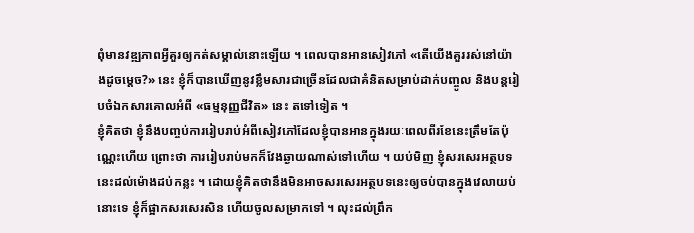ពុំមានវឌ្ឍភាពអ្វីគួរឲ្យកត់សម្គាល់នោះឡើយ ។ ពេលបានអានសៀវភៅ «តើយើងគួររស់នៅយ៉ាងដូចម្ដេច?» នេះ ខ្ញុំក៏បានឃើញនូវខ្លឹមសារជាច្រើនដែលជាគំនិតសម្រាប់ដាក់បញ្ចូល និងបន្តរៀបចំឯកសារគោលអំពី «ធម្មនុញ្ញជីវិត» នេះ តទៅទៀត ។
ខ្ញុំគិតថា ខ្ញុំនឹងបញ្ចប់ការរៀបរាប់អំពីសៀវភៅដែលខ្ញុំបានអានក្នុងរយៈពេលពីរខែនេះត្រឹមតែប៉ុណ្ណេះហើយ ព្រោះថា ការរៀបរាប់មកក៏វែងឆ្ងាយណាស់ទៅហើយ ។ យប់មិញ ខ្ញុំសរសេរអត្ថបទនេះដល់ម៉ោងដប់កន្លះ ។ ដោយខ្ញុំគិតថានឹងមិនអាចសរសេរអត្ថបទនេះឲ្យចប់បានក្នុងវេលាយប់នោះទេ ខ្ញុំក៏ផ្អាកសរសេរសិន ហើយចូលសម្រាកទៅ ។ លុះដល់ព្រឹក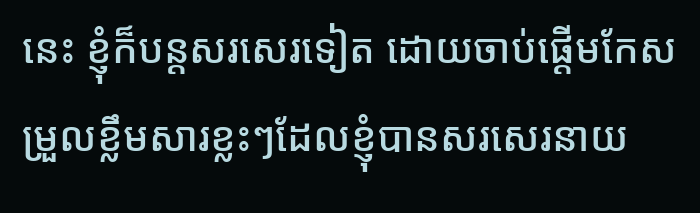នេះ ខ្ញុំក៏បន្តសរសេរទៀត ដោយចាប់ផ្ដើមកែសម្រួលខ្លឹមសារខ្លះៗដែលខ្ញុំបានសរសេរនាយ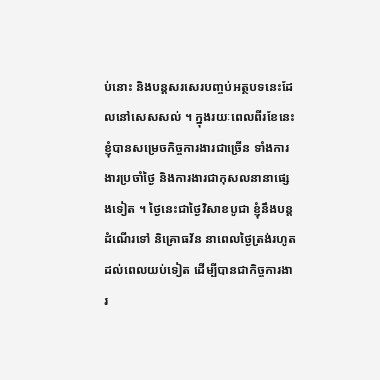ប់នោះ និងបន្តសរសេរបញ្ចប់អត្ថបទនេះដែលនៅសេសសល់ ។ ក្នុងរយៈពេលពីរខែនេះ ខ្ញុំបានសម្រេចកិច្ចការងារជាច្រើន ទាំងការងារប្រចាំថ្ងៃ និងការងារជាកុសលនានាផ្សេងទៀត ។ ថ្ងៃនេះជាថ្ងៃវិសាខបូជា ខ្ញុំនឹងបន្តដំណើរទៅ និគ្រោធវ័ន នាពេលថ្ងៃត្រង់រហូតដល់ពេលយប់ទៀត ដើម្បីបានជាកិច្ចការងារ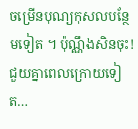ចម្រើនបុណ្យកុសលបន្ថែមទៀត ។ ប៉ុណ្ណឹងសិនចុះ! ជួយគ្នាពេលក្រោយទៀត…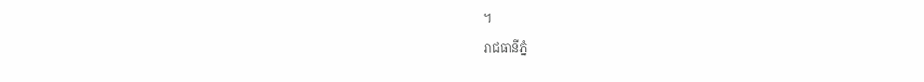។
រាជធានីភ្នំ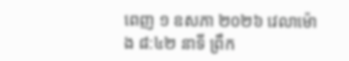ពេញ ១ ឧសភា ២០២៦ វេលាម៉ោង ៨:៤២ នាទី ព្រឹក